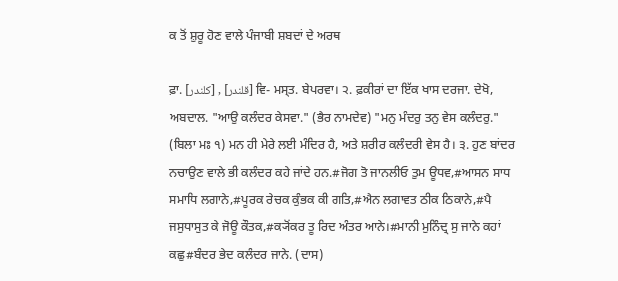ਕ ਤੋਂ ਸ਼ੁਰੂ ਹੋਣ ਵਾਲੇ ਪੰਜਾਬੀ ਸ਼ਬਦਾਂ ਦੇ ਅਰਥ

ਫ਼ਾ. [کلندر] , [قلندر] ਵਿ- ਮਸ੍ਤ. ਬੇਪਰਵਾ। ੨. ਫ਼ਕੀਰਾਂ ਦਾ ਇੱਕ ਖਾਸ ਦਰਜਾ. ਦੇਖੋ, ਅਬਦਾਲ. "ਆਉ ਕਲੰਦਰ ਕੇਸਵਾ." (ਭੈਰ ਨਾਮਦੇਵ) "ਮਨੁ ਮੰਦਰੁ ਤਨੁ ਵੇਸ ਕਲੰਦਰੁ." (ਬਿਲਾ ਮਃ ੧) ਮਨ ਹੀ ਮੇਰੇ ਲਈ ਮੰਦਿਰ ਹੈ, ਅਤੇ ਸ਼ਰੀਰ ਕਲੰਦਰੀ ਵੇਸ ਹੈ। ੩. ਹੁਣ ਬਾਂਦਰ ਨਚਾਉਣ ਵਾਲੇ ਭੀ ਕਲੰਦਰ ਕਹੇ ਜਾਂਦੇ ਹਨ.#ਜੋਗ ਤੋ ਜਾਨਲੀਓ ਤੁਮ ਊਧਵ,#ਆਸਨ ਸਾਧ ਸਮਾਧਿ ਲਗਾਨੇ,#ਪੂਰਕ ਰੇਚਕ ਕੁੰਭਕ ਕੀ ਗਤਿ,#ਐਨ ਲਗਾਵਤ ਠੀਕ ਠਿਕਾਨੇ,#ਪੈ ਜਸੁਧਾਸੁਤ ਕੇ ਜੋਊ ਕੌਤਕ,#ਕ੍ਯੋਂਕਰ ਤੂ ਰਿਦ ਅੰਤਰ ਆਨੇ।#ਮਾਨੀ ਮੁਨਿੰਦ੍ਰ ਸੁ ਜਾਨੇ ਕਹਾਂ ਕਛੁ#ਬੰਦਰ ਭੇਦ ਕਲੰਦਰ ਜਾਨੇ. (ਦਾਸ)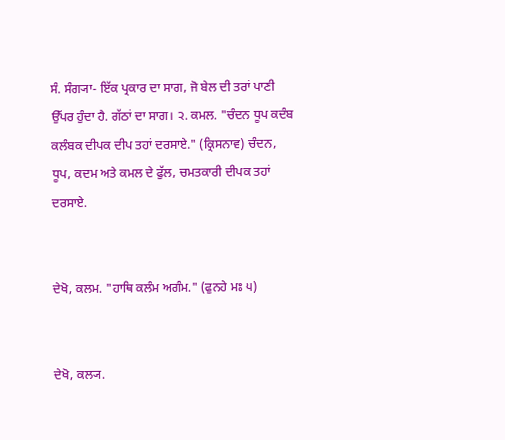ਸੰ. ਸੰਗ੍ਯਾ- ਇੱਕ ਪ੍ਰਕਾਰ ਦਾ ਸਾਗ, ਜੋ ਬੇਲ ਦੀ ਤਰਾਂ ਪਾਣੀ ਉੱਪਰ ਹੁੰਦਾ ਹੈ. ਗੱਠਾਂ ਦਾ ਸਾਗ। ੨. ਕਮਲ. "ਚੰਦਨ ਧੂਪ ਕਦੰਬ ਕਲੰਬਕ ਦੀਪਕ ਦੀਪ ਤਹਾਂ ਦਰਸਾਏ." (ਕ੍ਰਿਸਨਾਵ) ਚੰਦਨ, ਧੂਪ, ਕਦਮ ਅਤੇ ਕਮਲ ਦੇ ਫੁੱਲ, ਚਮਤਕਾਰੀ ਦੀਪਕ ਤਹਾਂ ਦਰਸਾਏ.


ਦੇਖੋ, ਕਲਮ. "ਹਾਥਿ ਕਲੰਮ ਅਗੰਮ." (ਫੁਨਹੇ ਮਃ ੫)


ਦੇਖੋ, ਕਲ੍ਯ.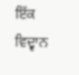ਇੱਕ ਵਿਦ੍ਵਾਨ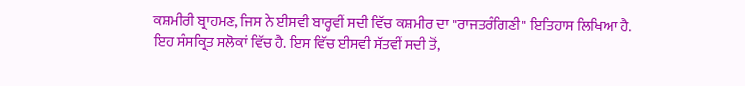ਕਸ਼ਮੀਰੀ ਬ੍ਰਾਹਮਣ, ਜਿਸ ਨੇ ਈਸਵੀ ਬਾਰ੍ਹਵੀਂ ਸਦੀ ਵਿੱਚ ਕਸ਼ਮੀਰ ਦਾ "ਰਾਜਤਰੰਗਿਣੀ" ਇਤਿਹਾਸ ਲਿਖਿਆ ਹੈ. ਇਹ ਸੰਸਕ੍ਰਿਤ ਸਲੋਕਾਂ ਵਿੱਚ ਹੈ. ਇਸ ਵਿੱਚ ਈਸਵੀ ਸੱਤਵੀਂ ਸਦੀ ਤੋਂ,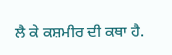ਲੈ ਕੇ ਕਸ਼ਮੀਰ ਦੀ ਕਥਾ ਹੈ.